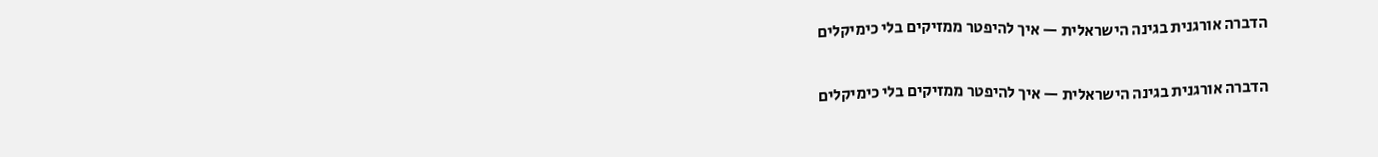הדברה אורגנית בגינה הישראלית — איך להיפטר ממזיקים בלי כימיקלים

הדברה אורגנית בגינה הישראלית — איך להיפטר ממזיקים בלי כימיקלים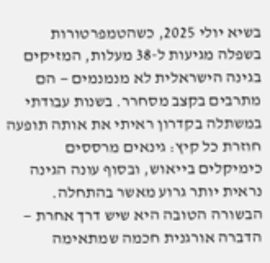בשיא יולי 2025, כשהטמפרטורות בשפלה מגיעות ל-38 מעלות, המזיקים בגינה הישראלית לא מנמנמים — הם מתרבים בקצב מסחרר. בשנות עבודתי במשתלה בקדרון ראיתי את אותה תופעה חוזרת כל קיץ: גינאים מרססים כימיקלים בייאוש, ובסוף עונה הגינה נראית יותר גרוע מאשר בהתחלה. הבשורה הטובה היא שיש דרך אחרת — הדברה אורגנית חכמה שמתאימה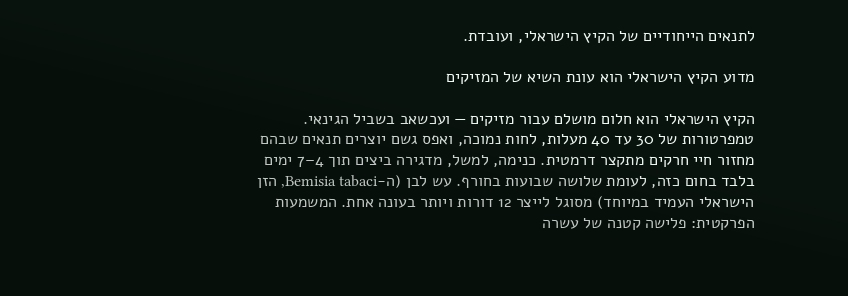לתנאים הייחודיים של הקיץ הישראלי, ועובדת.

מדוע הקיץ הישראלי הוא עונת השיא של המזיקים

הקיץ הישראלי הוא חלום מושלם עבור מזיקים — ועכשאב בשביל הגינאי. טמפרטורות של 30 עד 40 מעלות, לחות נמוכה, ואפס גשם יוצרים תנאים שבהם מחזור חיי חרקים מתקצר דרמטית. כנימה, למשל, מדגירה ביצים תוך 4–7 ימים בלבד בחום כזה, לעומת שלושה שבועות בחורף. עש לבן (ה-Bemisia tabaci, הזן הישראלי העמיד במיוחד) מסוגל לייצר 12 דורות ויותר בעונה אחת. המשמעות הפרקטית: פלישה קטנה של עשרה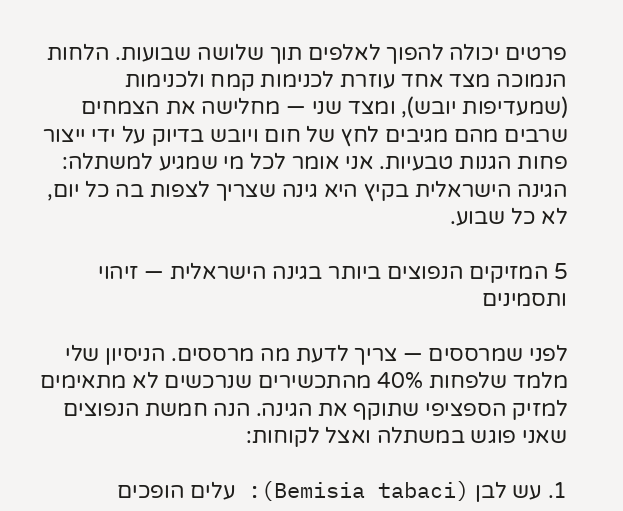פרטים יכולה להפוך לאלפים תוך שלושה שבועות. הלחות הנמוכה מצד אחד עוזרת לכנימות קמח ולכנימות (שמעדיפות יובש), ומצד שני — מחלישה את הצמחים שרבים מהם מגיבים לחץ של חום ויובש בדיוק על ידי ייצור פחות הגנות טבעיות. אני אומר לכל מי שמגיע למשתלה: הגינה הישראלית בקיץ היא גינה שצריך לצפות בה כל יום, לא כל שבוע.

5 המזיקים הנפוצים ביותר בגינה הישראלית — זיהוי ותסמינים

לפני שמרססים — צריך לדעת מה מרססים. הניסיון שלי מלמד שלפחות 40% מהתכשירים שנרכשים לא מתאימים למזיק הספציפי שתוקף את הגינה. הנה חמשת הנפוצים שאני פוגש במשתלה ואצל לקוחות:

1. עש לבן (Bemisia tabaci): עלים הופכים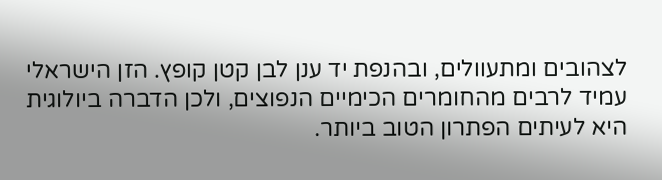לצהובים ומתעוולים, ובהנפת יד ענן לבן קטן קופץ. הזן הישראלי עמיד לרבים מהחומרים הכימיים הנפוצים, ולכן הדברה ביולוגית היא לעיתים הפתרון הטוב ביותר.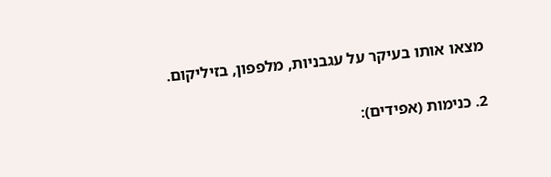מצאו אותו בעיקר על עגבניות, מלפפון, בזיליקום.

2. כנימות (אפידים):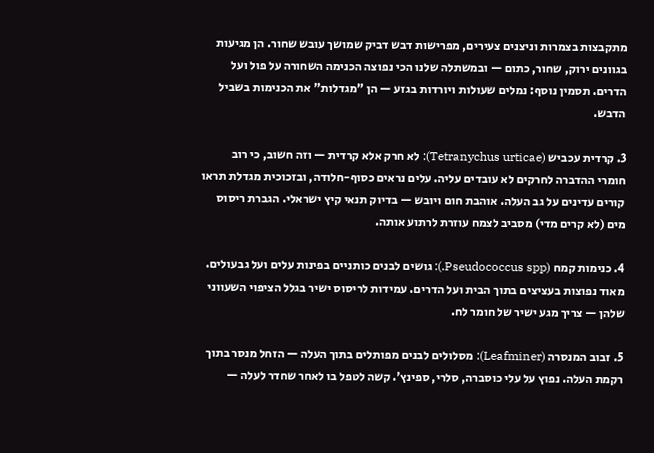מתקבצות בצמרות וניצנים צעירים, מפרישות דבש דביק שמושך עובש שחור. הן מגיעות בגוונים ירוק, שחור, כתום — ובמשתלה שלנו הכי נפוצה הכנימה השחורה על פול ועל הדרים. תסמין נוסף: נמלים שעולות ויורדות בגזע — הן "מגדלות" את הכנימות בשביל הדבש.

3. קרדית עכביש (Tetranychus urticae): לא חרק אלא קרדית — וזה חשוב, כי רוב חומרי ההדברה לחרקים לא עובדים עליה. עלים נראים כסוף-חלודה, ובזכוכית מגדלת תראו קורים עדינים על גב העלה. אוהבת חום ויובש — בדיוק תנאי קיץ ישראלי. הגברת ריסוס מים (לא קרים מדי) מסביב לצמח עוזרת לרתוע אותה.

4. כנימות קמח (Pseudococcus spp.): גושים לבנים כותניים בפינות עלים ועל גבעולים. מאוד נפוצות בעציצים בתוך הבית ועל הדרים. עמידות לריסוס ישיר בגלל הציפוי השעווני שלהן — צריך מגע ישיר של חומר לח.

5. זבוב המנסרה (Leafminer): מסלולים לבנים מפותלים בתוך העלה — הזחל מנסר בתוך רקמת העלה. נפוץ על עלי כוסברה, סלרי, ספינץ'. קשה לטפל בו לאחר שחדר לעלה —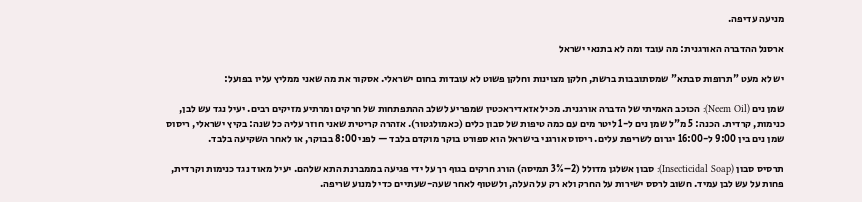מניעה עדיפה.

ארסנל ההדברה האורגנית: מה עובד ומה לא בתנאי ישראל

יש לא מעט "תרופות סבתא" שמסתובבות ברשת, חלקן מצוינות וחלקן פשוט לא עובדות בחום ישראלי. אסקור את מה שאני ממליץ עליו בפועל:

שמן נים (Neem Oil): הכוכב האמיתי של הדברה אורגנית. מכיל אזאדיראכטין שמפריע לשלב ההתפתחות של חרקים ומרתיע מזיקים רבים. יעיל נגד עש לבן, כנימות, קרדית. הכנה: 5 מ"ל שמן נים ל-1 ליטר מים עם כמה טיפות של סבון כלים (כאמולגטור). אזהרה קריטית שאני חוזר עליה כל שנה: בקיץ ישראלי, ריסוס שמן נים בין 9:00 ל-16:00 יגרום לשריפת עלים. ריסוס אורגני בישראל הוא ספורט בוקר מוקדם בלבד — לפני 8:00 בבוקר, או לאחר השקיעה בלבד.

תרסיס סבון (Insecticidal Soap): סבון אשלגן מדולל (2–3% תמיסה) הורג חרקים בגוף רך על ידי פגיעה בממברנת התא שלהם. יעיל מאוד נגד כנימות וקרדית, פחות על עש לבן עמיד. חשוב לרסס ישירות על החרק ולא רק על העלה, ולשטוף לאחר שעה-שעתיים כדי למנוע שריפה.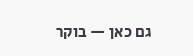גם כאן — בוקר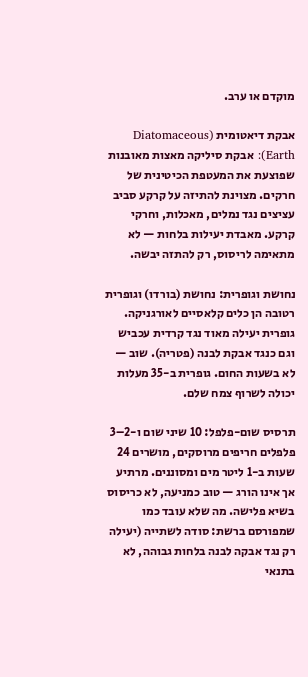מוקדם או ערב.

אבקת דיאטומית (Diatomaceous Earth): אבקת סיליקה מאצות מאובנות שפוצעת את המעטפת הכיטינית של חרקים. מצוינת להתיזה על קרקע סביב עציצים נגד נמלים, מאכלות, וחרקי קרקע. מאבדת יעילות בלחות — לא מתאימה לריסוס, רק להתזה יבשה.

נחושת וגופרית: נחושת (בורדו) וגופרית רטובה הן כלים קלאסיים לאורגניקה. גופרית יעילה מאוד נגד קרדית עכביש וגם כנגד אבקת לבנה (פטריה). שוב — לא בשעות החום. גופרית ב-35 מעלות יכולה לשרוף צמח שלם.

תרסיס שום-פלפל: 10 שיני שום ו-2–3 פלפלים חריפים מרוסקים, מושרים 24 שעות ב-1 ליטר מים ומסוננים. מרתיע אך אינו הורג — טוב כמניעה, לא כריסוס בשיא פלישה. מה שלא עובד כמו שמפורסם ברשת: סודה לשתייה (יעילה רק נגד אבקה לבנה בלחות גבוהה, לא בתנאי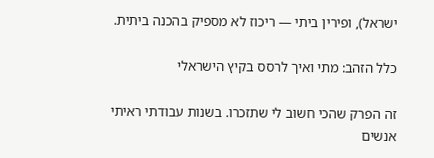ישראל), ופירין ביתי — ריכוז לא מספיק בהכנה ביתית.

כלל הזהב: מתי ואיך לרסס בקיץ הישראלי

זה הפרק שהכי חשוב לי שתזכרו. בשנות עבודתי ראיתי אנשים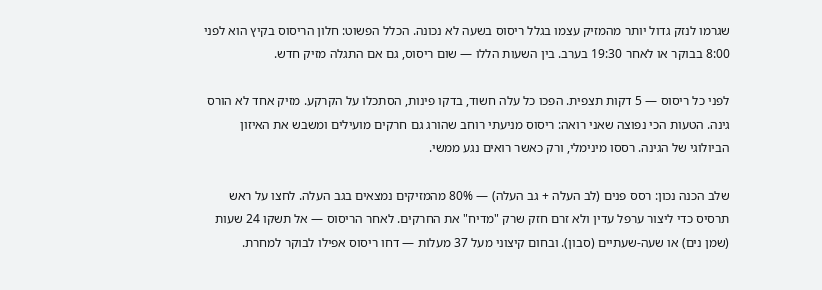שגרמו לנזק גדול יותר מהמזיק עצמו בגלל ריסוס בשעה לא נכונה. הכלל הפשוט: חלון הריסוס בקיץ הוא לפני 8:00 בבוקר או לאחר 19:30 בערב. בין השעות הללו — שום ריסוס, גם אם התגלה מזיק חדש.

לפני כל ריסוס — 5 דקות תצפית. הפכו כל עלה חשוד, בדקו פינות, הסתכלו על הקרקע. מזיק אחד לא הורס גינה. הטעות הכי נפוצה שאני רואה: ריסוס מניעתי רוחב שהורג גם חרקים מועילים ומשבש את האיזון הביולוגי של הגינה. רססו מינימלי, ורק כאשר רואים נגע ממשי.

שלב הכנה נכון: רסס פנים (לב העלה + גב העלה) — 80% מהמזיקים נמצאים בגב העלה. לחצו על ראש תרסיס כדי ליצור ערפל עדין ולא זרם חזק שרק "מדיח" את החרקים. לאחר הריסוס — אל תשקו 24 שעות (שמן נים) או שעה-שעתיים (סבון). ובחום קיצוני מעל 37 מעלות — דחו ריסוס אפילו לבוקר למחרת.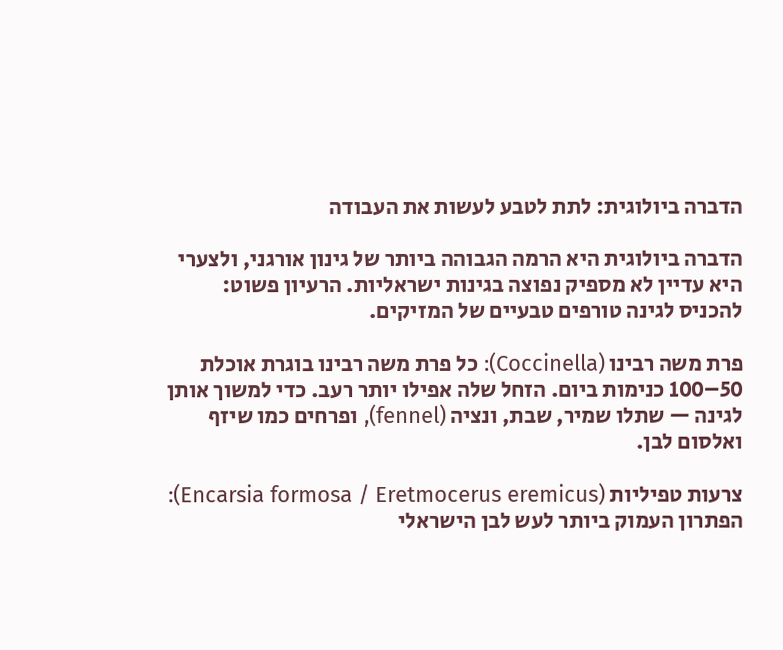הדברה ביולוגית: לתת לטבע לעשות את העבודה

הדברה ביולוגית היא הרמה הגבוהה ביותר של גינון אורגני, ולצערי היא עדיין לא מספיק נפוצה בגינות ישראליות. הרעיון פשוט: להכניס לגינה טורפים טבעיים של המזיקים.

פרת משה רבינו (Coccinella): כל פרת משה רבינו בוגרת אוכלת 50–100 כנימות ביום. הזחל שלה אפילו יותר רעב. כדי למשוך אותן לגינה — שתלו שמיר, שבת, ונציה (fennel), ופרחים כמו שיזף ואלסום לבן.

צרעות טפיליות (Encarsia formosa / Eretmocerus eremicus): הפתרון העמוק ביותר לעש לבן הישראלי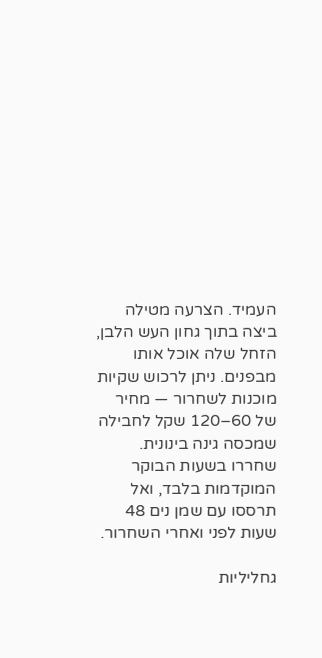העמיד. הצרעה מטילה ביצה בתוך גחון העש הלבן, הזחל שלה אוכל אותו מבפנים. ניתן לרכוש שקיות מוכנות לשחרור — מחיר של 60–120 שקל לחבילה שמכסה גינה בינונית. שחררו בשעות הבוקר המוקדמות בלבד, ואל תרססו עם שמן נים 48 שעות לפני ואחרי השחרור.

גחליליות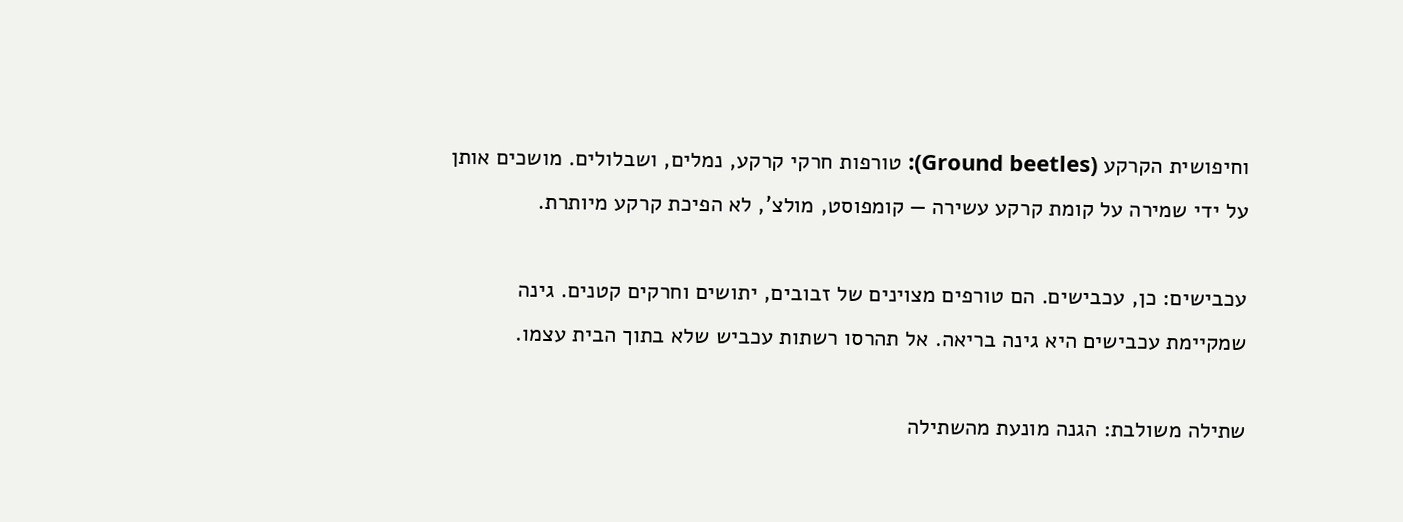וחיפושית הקרקע (Ground beetles): טורפות חרקי קרקע, נמלים, ושבלולים. מושכים אותן על ידי שמירה על קומת קרקע עשירה — קומפוסט, מולצ', לא הפיכת קרקע מיותרת.

עכבישים: כן, עכבישים. הם טורפים מצוינים של זבובים, יתושים וחרקים קטנים. גינה שמקיימת עכבישים היא גינה בריאה. אל תהרסו רשתות עכביש שלא בתוך הבית עצמו.

שתילה משולבת: הגנה מונעת מהשתילה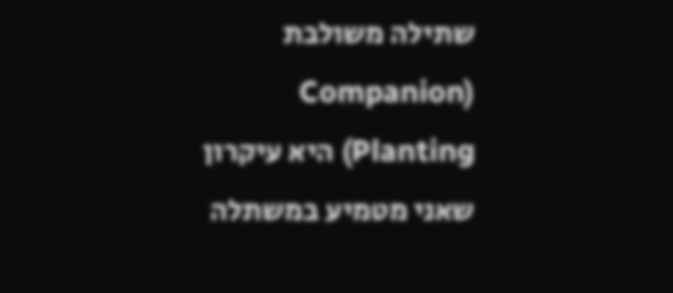שתילה משולבת (Companion Planting) היא עיקרון שאני מטמיע במשתלה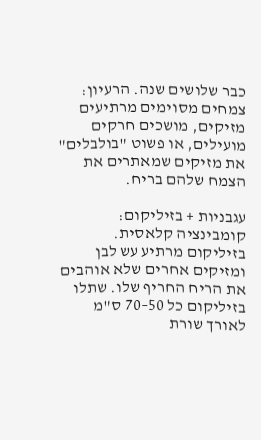כבר שלושים שנה. הרעיון: צמחים מסוימים מרתיעים מזיקים, מושכים חרקים מועילים, או פשוט "בולבלים" את מזיקים שמאתרים את הצמח שלהם בריח.

עגבניות + בזיליקום: קומבינציה קלאסית. בזיליקום מרתיע עש לבן ומזיקים אחרים שלא אוהבים את הריח החריף שלו. שתלו בזיליקום כל 50–70 ס"מ לאורך שורת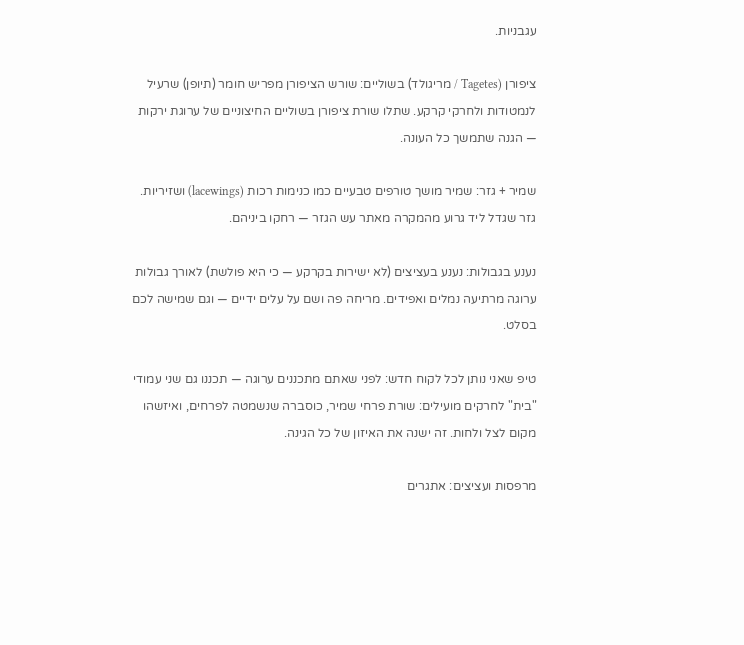עגבניות.

ציפורן (Tagetes / מריגולד) בשוליים: שורש הציפורן מפריש חומר (תיופן) שרעיל לנמטודות ולחרקי קרקע. שתלו שורת ציפורן בשוליים החיצוניים של ערוגת ירקות — הגנה שתמשך כל העונה.

שמיר + גזר: שמיר מושך טורפים טבעיים כמו כנימות רכות (lacewings) ושזיריות. גזר שגדל ליד גרוע מהמקרה מאתר עש הגזר — רחקו ביניהם.

נענע בגבולות: נענע בעציצים (לא ישירות בקרקע — כי היא פולשת) לאורך גבולות ערוגה מרתיעה נמלים ואפידים. מריחה פה ושם על עלים ידיים — וגם שמישה לכם בסלט.

טיפ שאני נותן לכל לקוח חדש: לפני שאתם מתכננים ערוגה — תכננו גם שני עמודי "בית" לחרקים מועילים: שורת פרחי שמיר, כוסברה שנשמטה לפרחים, ואיזשהו מקום לצל ולחות. זה ישנה את האיזון של כל הגינה.

מרפסות ועציצים: אתגרים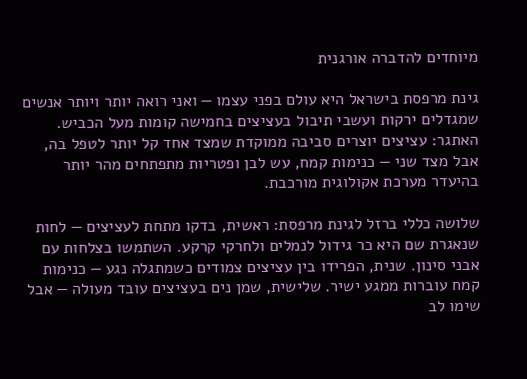מיוחדים להדברה אורגנית

גינת מרפסת בישראל היא עולם בפני עצמו — ואני רואה יותר ויותר אנשים שמגדלים ירקות ועשבי תיבול בעציצים בחמישה קומות מעל הכביש. האתגר: עציצים יוצרים סביבה ממוקדת שמצד אחד קל יותר לטפל בה, אבל מצד שני — כנימות קמח, עש לבן ופטריות מתפתחים מהר יותר בהיעדר מערכת אקולוגית מורכבת.

שלושה כללי ברזל לגינת מרפסת: ראשית, בדקו מתחת לעציצים — לחות שנאגרת שם היא כר גידול לנמלים ולחרקי קרקע. השתמשו בצלחות עם אבני סינון. שנית, הפרידו בין עציצים צמודים כשמתגלה נגע — כנימות קמח עוברות ממגע ישיר. שלישית, שמן נים בעציצים עובד מעולה — אבל שימו לב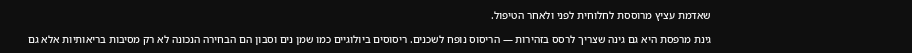שאדמת עציץ מרוססת לחלוחית לפני ולאחר הטיפול.

גינת מרפסת היא גם גינה שצריך לרסס בזהירות — הריסוס נופח לשכנים. ריסוסים ביולוגיים כמו שמן נים וסבון הם הבחירה הנכונה לא רק מסיבות בריאותיות אלא גם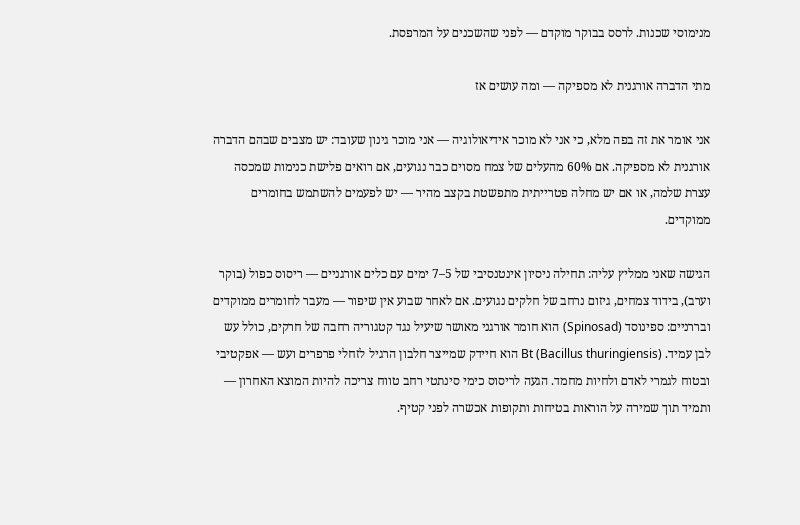מנימוסי שכנות. לרסס בבוקר מוקדם — לפני שהשכנים על המרפסת.

מתי הדברה אורגנית לא מספיקה — ומה עושים אז

אני אומר את זה בפה מלא, כי אני לא מוכר אידיאולוגיה — אני מוכר גינון שעובד: יש מצבים שבהם הדברה אורגנית לא מספיקה. אם 60% מהעלים של צמח מסוים כבר נגועים, אם רואים פלישת כנימות שמכסה עצרת שלמה, או אם יש מחלה פטרייתית מתפשטת בקצב מהיר — יש לפעמים להשתמש בחומרים ממוקדים.

הגישה שאני ממליץ עליה: תחילה ניסיון אינטנסיבי של 5–7 ימים עם כלים אורגניים — ריסוס כפול (בוקר וערב), בידוד צמחים, גיזום נרחב של חלקים נגועים. אם לאחר שבוע אין שיפור — מעבר לחומרים ממוקדים ובררניים: ספינוסד (Spinosad) הוא חומר אורגני מאושר שיעיל נגד קטגוריה רחבה של חרקים, כולל עש לבן עמיד. Bt (Bacillus thuringiensis) הוא חיידק שמייצר חלבון הרגיל לזחלי פרפרים ועש — אפקטיבי ובטוח לגמרי לאדם ולחיות מחמד. הגעה לריסוס כימי סינתטי רחב טווח צריכה להיות המוצא האחרון — ותמיד תוך שמירה על הוראות בטיחות ותקופות אכשרה לפני קטיף.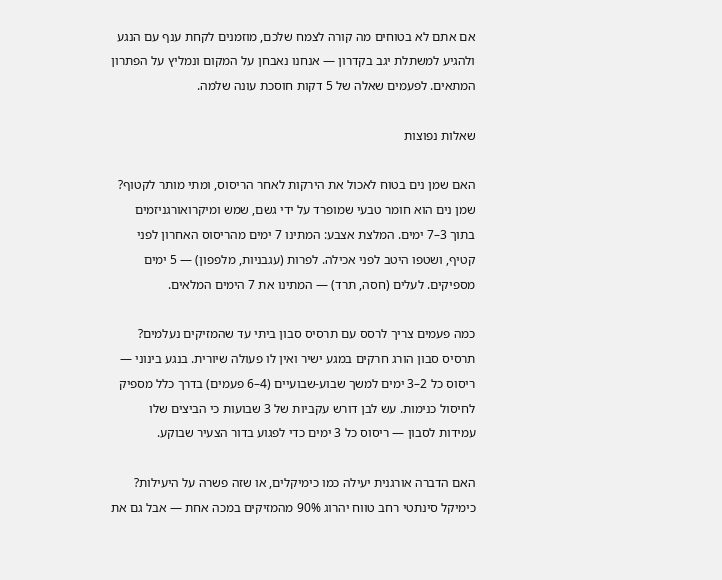אם אתם לא בטוחים מה קורה לצמח שלכם, מוזמנים לקחת ענף עם הנגע ולהגיע למשתלת יגב בקדרון — אנחנו נאבחן על המקום ונמליץ על הפתרון המתאים. לפעמים שאלה של 5 דקות חוסכת עונה שלמה.

שאלות נפוצות

האם שמן נים בטוח לאכול את הירקות לאחר הריסוס, ומתי מותר לקטוף?
שמן נים הוא חומר טבעי שמופרד על ידי גשם, שמש ומיקרואורגניזמים בתוך 3–7 ימים. המלצת אצבע: המתינו 7 ימים מהריסוס האחרון לפני קטיף, ושטפו היטב לפני אכילה. לפרות (עגבניות, מלפפון) — 5 ימים מספיקים. לעלים (חסה, תרד) — המתינו את 7 הימים המלאים.

כמה פעמים צריך לרסס עם תרסיס סבון ביתי עד שהמזיקים נעלמים?
תרסיס סבון הורג חרקים במגע ישיר ואין לו פעולה שיורית. בנגע בינוני — ריסוס כל 2–3 ימים למשך שבוע-שבועיים (4–6 פעמים) בדרך כלל מספיק לחיסול כנימות. עש לבן דורש עקביות של 3 שבועות כי הביצים שלו עמידות לסבון — ריסוס כל 3 ימים כדי לפגוע בדור הצעיר שבוקע.

האם הדברה אורגנית יעילה כמו כימיקלים, או שזה פשרה על היעילות?
כימיקל סינתטי רחב טווח יהרוג 90% מהמזיקים במכה אחת — אבל גם את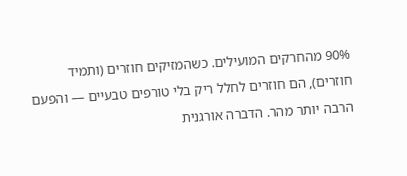90% מהחרקים המועילים. כשהמזיקים חוזרים (ותמיד חוזרים), הם חוזרים לחלל ריק בלי טורפים טבעיים — והפעם הרבה יותר מהר. הדברה אורגנית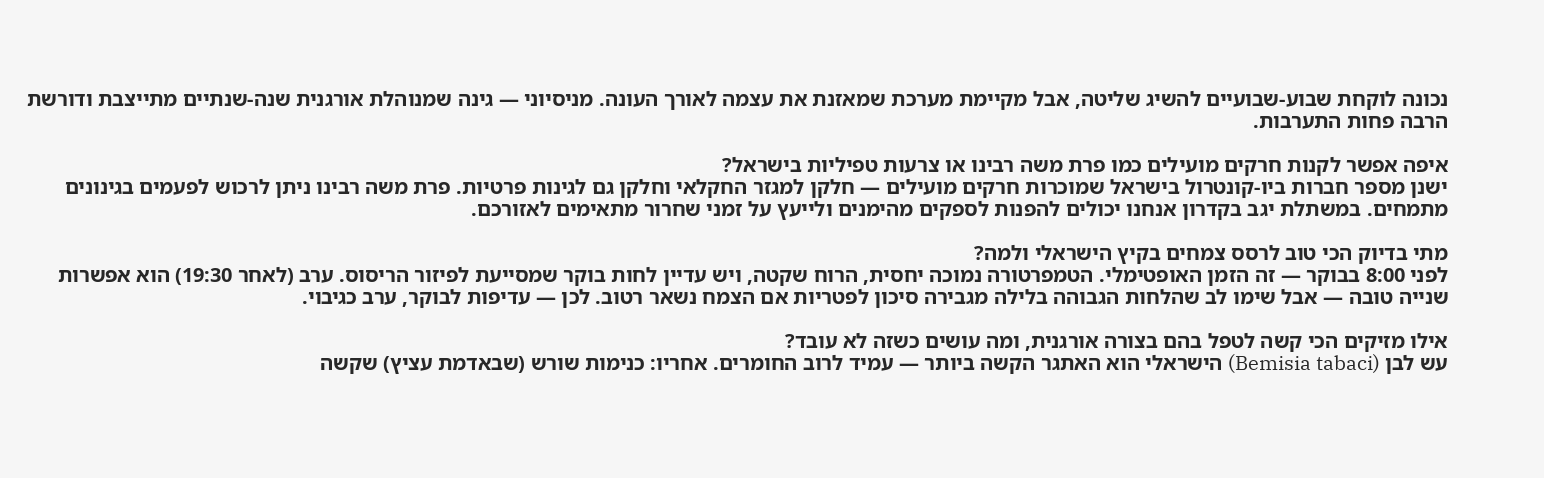נכונה לוקחת שבוע-שבועיים להשיג שליטה, אבל מקיימת מערכת שמאזנת את עצמה לאורך העונה. מניסיוני — גינה שמנוהלת אורגנית שנה-שנתיים מתייצבת ודורשת הרבה פחות התערבות.

איפה אפשר לקנות חרקים מועילים כמו פרת משה רבינו או צרעות טפיליות בישראל?
ישנן מספר חברות ביו-קונטרול בישראל שמוכרות חרקים מועילים — חלקן למגזר החקלאי וחלקן גם לגינות פרטיות. פרת משה רבינו ניתן לרכוש לפעמים בגינונים מתמחים. במשתלת יגב בקדרון אנחנו יכולים להפנות לספקים מהימנים ולייעץ על זמני שחרור מתאימים לאזורכם.

מתי בדיוק הכי טוב לרסס צמחים בקיץ הישראלי ולמה?
לפני 8:00 בבוקר — זה הזמן האופטימלי. הטמפרטורה נמוכה יחסית, הרוח שקטה, ויש עדיין לחות בוקר שמסייעת לפיזור הריסוס. ערב (לאחר 19:30) הוא אפשרות שנייה טובה — אבל שימו לב שהלחות הגבוהה בלילה מגבירה סיכון לפטריות אם הצמח נשאר רטוב. לכן — עדיפות לבוקר, ערב כגיבוי.

אילו מזיקים הכי קשה לטפל בהם בצורה אורגנית, ומה עושים כשזה לא עובד?
עש לבן (Bemisia tabaci) הישראלי הוא האתגר הקשה ביותר — עמיד לרוב החומרים. אחריו: כנימות שורש (שבאדמת עציץ) שקשה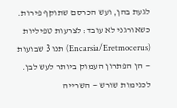לגעת בהן, ועש הכרסם שתוקף פירות. כשאורגני לא עובד: לצרעות טפיליות (Encarsia/Eretmocerus) תנו 3 שבועות — הן הפתרון העמוק ביותר לעש לבן. לכנימות שורש — השרייה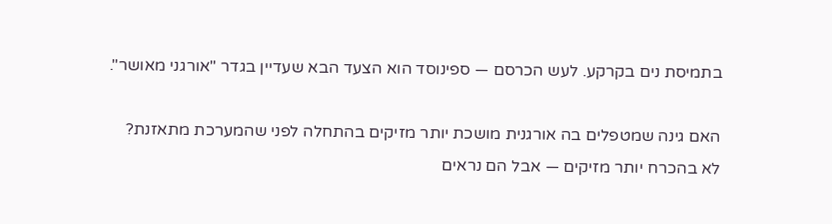בתמיסת נים בקרקע. לעש הכרסם — ספינוסד הוא הצעד הבא שעדיין בגדר "אורגני מאושר".

האם גינה שמטפלים בה אורגנית מושכת יותר מזיקים בהתחלה לפני שהמערכת מתאזנת?
לא בהכרח יותר מזיקים — אבל הם נראים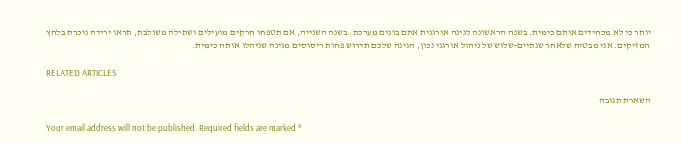יותר כי לא מכחידים אותם כימית. בשנה הראשונה לגינה אורגנית אתם בונים מערכת. בשנה השנייה, אם תטפחו חרקים מועילים ושתילה משולבת, תראו ירידה ניכרת בלחץ המזיקים. אני מבטיח שלאחר שנתיים-שלוש של ניהול אורגני נכון, הגינה שלכם תדרוש פחות ריסוסים מגינה שניהלו אותה כימית.

RELATED ARTICLES

השארת תגובה

Your email address will not be published. Required fields are marked *